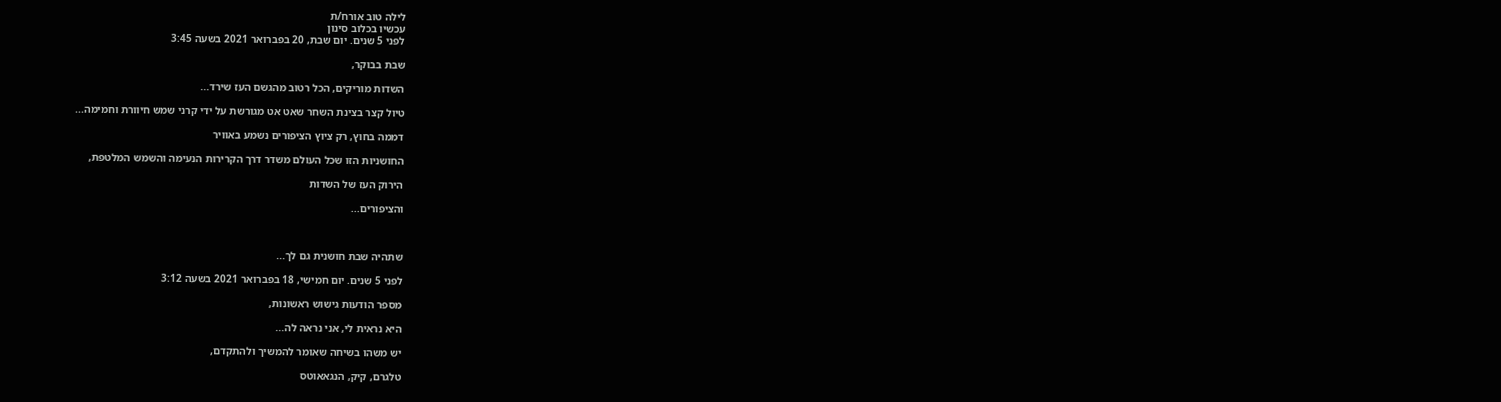לילה טוב אורח/ת
עכשיו בכלוב סינון
לפני 5 שנים. יום שבת, 20 בפברואר 2021 בשעה 3:45

שבת בבוקר,

השדות מוריקים, הכל רטוב מהגשם העז שירד...

טיול קצר בצינת השחר שאט אט מגורשת על ידי קרני שמש חיוורת וחמימה...

דממה בחוץ, רק ציוץ הציפורים נשמע באוויר

החושניות הזו שכל העולם משדר דרך הקרירות הנעימה והשמש המלטפת,

הירוק העז של השדות

והציפורים...



שתהיה שבת חושנית גם לך...

לפני 5 שנים. יום חמישי, 18 בפברואר 2021 בשעה 3:12

מספר הודעות גישוש ראשונות,

היא נראית לי, אני נראה לה...

יש משהו בשיחה שאומר להמשיך ולהתקדם,

טלגרם, קיק, הנגאאוטס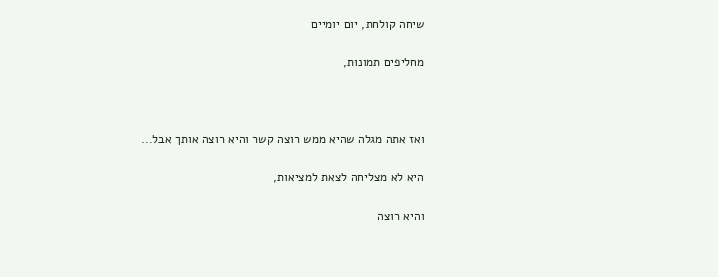שיחה קולחת, יום יומיים

מחליפים תמונות,



ואז אתה מגלה שהיא ממש רוצה קשר והיא רוצה אותך אבל...

היא לא מצליחה לצאת למציאות,

והיא רוצה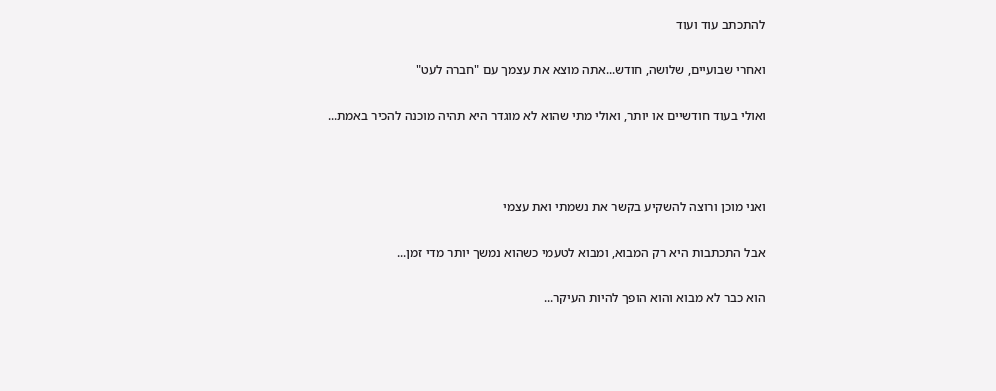להתכתב עוד ועוד

ואחרי שבועיים, שלושה, חודש...אתה מוצא את עצמך עם "חברה לעט"

ואולי בעוד חודשיים או יותר, ואולי מתי שהוא לא מוגדר היא תהיה מוכנה להכיר באמת...



ואני מוכן ורוצה להשקיע בקשר את נשמתי ואת עצמי

אבל התכתבות היא רק המבוא, ומבוא לטעמי כשהוא נמשך יותר מדי זמן...

הוא כבר לא מבוא והוא הופך להיות העיקר...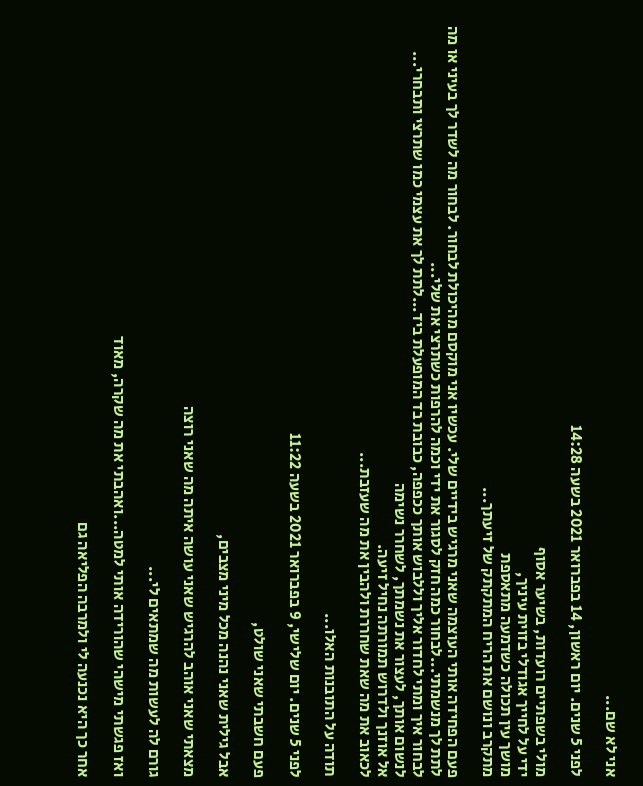אני לא שם...

לפני 5 שנים. יום ראשון, 14 בפברואר 2021 בשעה 14:28

מולי בשפתיים רועדות, בשיער אסוף
ידי על לחייך אגודלי בזוית עיניך,
מושך עין תכולה כשדמעה מתאספת
מתקרב ונושם את הריח המתקתק של זיעתך...

פעם הפחידה אותי העוצמה שאני מרגיש בידיים שלי. עכשיו אני מוקסם מהיכולת לבחור. לבחור מה לשדר לך בעיני או מה לתת לך מנשמתי...לבחור כמה חזק לסגור את ידי וכמה להרפות כשתרצי את שלי...
לבחור איך ומתי לחדור אליך וללבוש אותך ככפפה, כבובת בד המופעלת ביד...לתת לך את עצמי כמו שתרצי ותבחרי...
לנשום אותך, לעצור את נשמתך, לשחרר נשימה
אל אוזנך ולדרוש תמורתה נחיל זיעה.
לכאוב את מה שאת שחררת ולהבין את מה שעזבת...

תודה על התובנות האלו...

לפני 5 שנים. יום שלישי, 9 בפברואר 2021 בשעה 11:22

פעם חשבתי שאני שולט,

אבל גילית שאני נהנה מכל מיני מצבים,

מצאתי שאני אוהב להרגיש שאני עושה איתה מה שאני רוצה

גורם לה לעשות מה שמתאים לי...

ואז פגשתי מישהי שהורידה אותי למטה...ואהבתי את מה שקרה, מאוד

אחר כך היא נכנעה לי ולמרבה הפליאה גם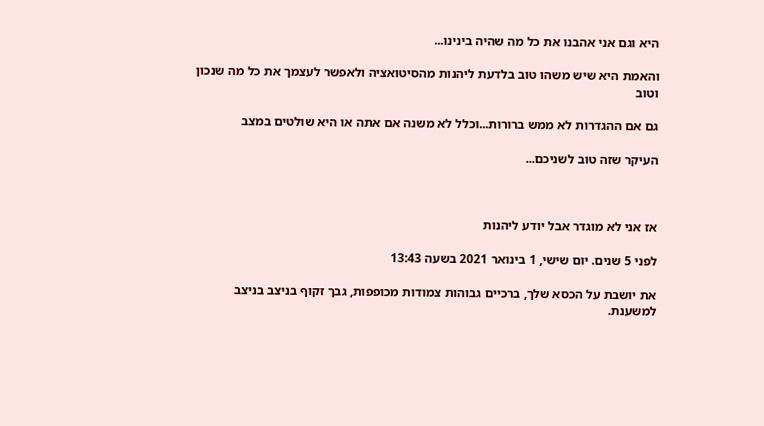היא וגם אני אהבנו את כל מה שהיה בינינו...

והאמת היא שיש משהו טוב בלדעת ליהנות מהסיטואציה ולאפשר לעצמך את כל מה שנכון וטוב

גם אם ההגדרות לא ממש ברורות...וכלל לא משנה אם אתה או היא שולטים במצב

העיקר שזה טוב לשניכם...



אז אני לא מוגדר אבל יודע ליהנות

לפני 5 שנים. יום שישי, 1 בינואר 2021 בשעה 13:43

את יושבת על הכסא שלך, ברכיים גבוהות צמודות מכופפות, גבך זקוף בניצב בניצב למשענת.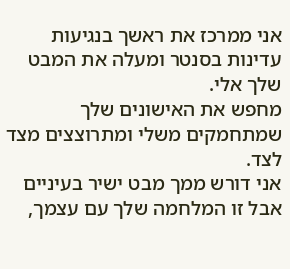אני ממרכז את ראשך בנגיעות עדינות בסנטר ומעלה את המבט שלך אלי.
מחפש את האישונים שלך שמתחמקים משלי ומתרוצצים מצד לצד.
אני דורש ממך מבט ישיר בעיניים אבל זו המלחמה שלך עם עצמך,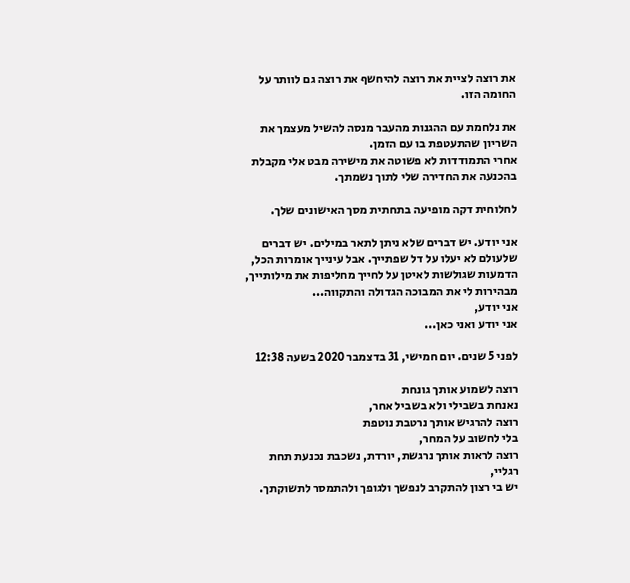את רוצה לציית את רוצה להיחשף את רוצה גם לוותר על החומה הזו.

את נלחמת עם ההגנות מהעבר מנסה להשיל מעצמך את השריון שהתעטפת בו עם הזמן.
אחרי התמודדות לא פשוטה את מישירה מבט אלי מקבלת בהכנעה את החדירה שלי לתוך נשמתך.

לחלוחית דקה מופיעה בתחתית מסך האישונים שלך.

אני יודע. יש דברים שלא ניתן לתאר במילים. יש דברים שלעולם לא יעלו על דל שפתייך. אבל עינייך אומרות הכל, הדמעות שגולשות לאיטן על לחייך מחליפות את מילותייך, מבהירות לי את המבוכה הגדולה והתקווה...
אני יודע,
אני יודע ואני כאן...

לפני 5 שנים. יום חמישי, 31 בדצמבר 2020 בשעה 12:38

רוצה לשמוע אותך גונחת
נאנחת בשבילי ולא בשביל אחר,
רוצה להרגיש אותך נרטבת נוטפת
בלי לחשוב על המחר,
רוצה לראות אותך נרגשת, יורדת, נשכבת נכנעת תחת רגליי,
יש בי רצון להתקרב לנפשך ולגופך ולהתמסר לתשוקתך.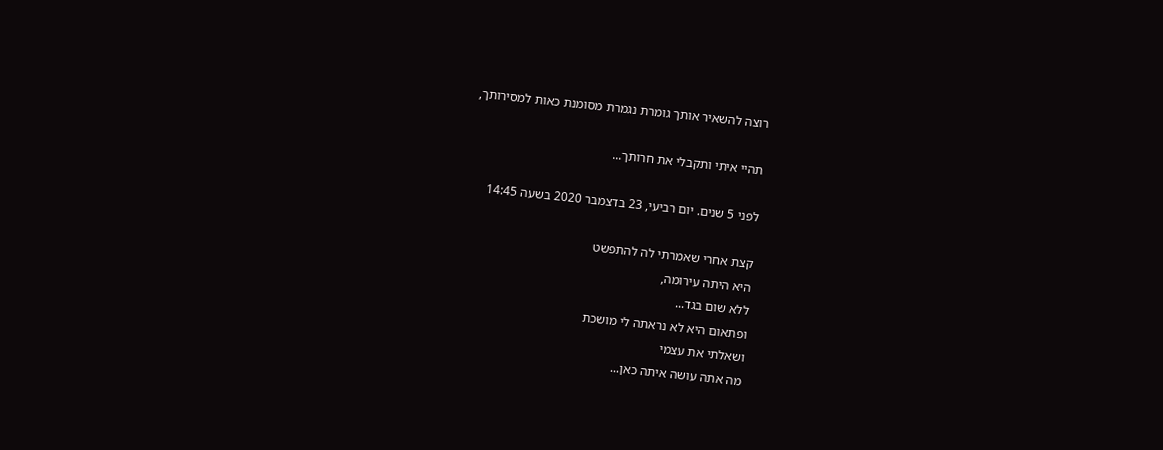רוצה להשאיר אותך גומרת נגמרת מסומנת כאות למסירותך,

תהיי איתי ותקבלי את חרותך...

לפני 5 שנים. יום רביעי, 23 בדצמבר 2020 בשעה 14:45

קצת אחרי שאמרתי לה להתפשט
היא היתה עירומה,
ללא שום בגד...
ופתאום היא לא נראתה לי מושכת
ושאלתי את עצמי
מה אתה עושה איתה כאן...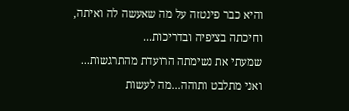והיא כבר פינטזה על מה שאעשה לה ואיתה,
וחיכתה בציפיה ובדריכות...
שמעתי את נשימתה הרועדת מהתרגשות...
ואני מתלבט ותוהה...מה לעשות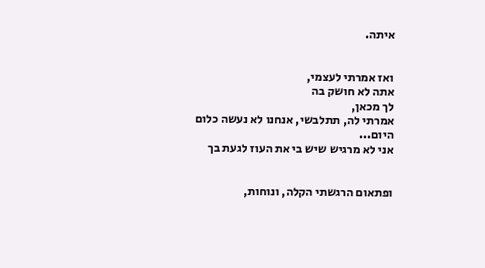איתה.


ואז אמרתי לעצמי,
אתה לא חושק בה
לך מכאן,
אמרתי לה, תתלבשי, אנחנו לא נעשה כלום היום...
אני לא מרגיש שיש בי את העוז לגעת בך


ופתאום הרגשתי הקלה, ונוחות,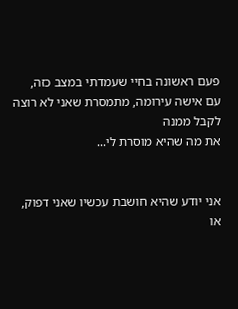פעם ראשונה בחיי שעמדתי במצב כזה,
עם אישה עירומה, מתמסרת שאני לא רוצה לקבל ממנה
את מה שהיא מוסרת לי...


אני יודע שהיא חושבת עכשיו שאני דפוק, או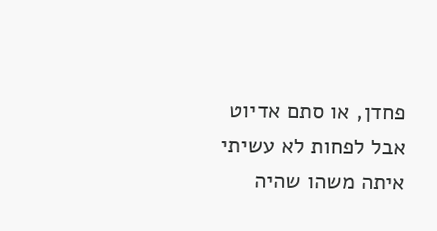פחדן, או סתם אדיוט
אבל לפחות לא עשיתי איתה משהו שהיה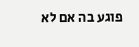פוגע בה אם לא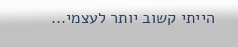הייתי קשוב יותר לעצמי...